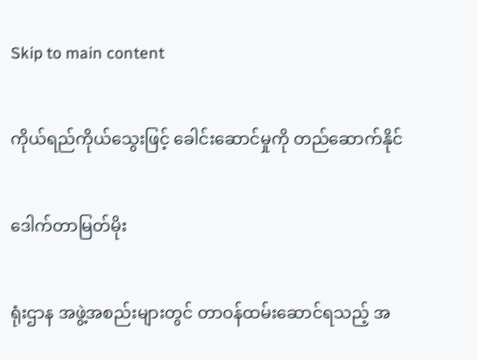Skip to main content

ကိုယ်ရည်ကိုယ်သွေးဖြင့် ခေါင်းဆောင်မှုကို တည်ဆောက်နိုင်

ဒေါက်တာမြတ်မိုး

ရုံးဌာန အဖွဲ့အစည်းများတွင် တာဝန်ထမ်းဆောင်ရသည့် အ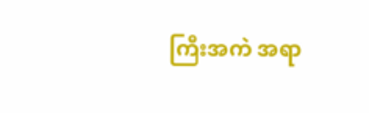ကြီးအကဲ အရာ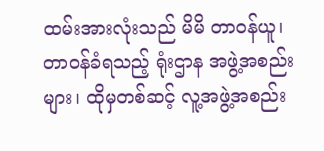ထမ်းအားလုံးသည် မိမိ တာဝန်ယူ၊ တာဝန်ခံရသည့် ရုံးဌာန အဖွဲ့အစည်းများ၊ ထိုမှတစ်ဆင့် လူ့အဖွဲ့အစည်း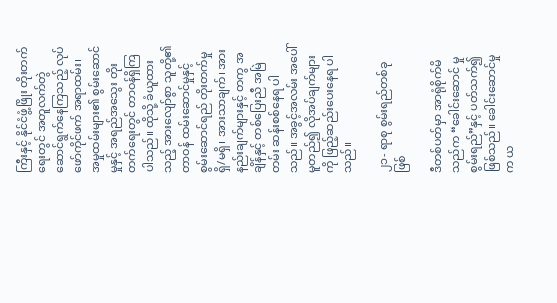ကြီးနှင့် နိုင်ငံဖွံ့ဖြိုး တိုးတက်ရေးတွင် အတူလက်တွဲ ဆောင်ရွက်နေကြသည့် လုပ်ဖော်ကိုင်ဖက် အရာထမ်း၊ အမှုထမ်းများ၏ စွမ်းဆောင်မှုနှင့် အရည်အသွေး တိုးတက်ရေးတွင် တာဝန်ရှိကြပါသည်။ ထိုသို့ ခံယူထားသည့် အားလျော်စွာ သူတို့၏ တာဝန် ထမ်းဆောင်မှုနှင့် စွမ်းဆောင်ရည် တိုးတက်မှု ရှိ/မရှိ၊ အားသာချက်၊ အားနည်းချက်များနှင့် တကွ အချိန်နှင့် တစ်ပြေးညီ အမြဲတမ်း ဆန်းစစ်နေရ ပါသည်။ အခွင့်အလမ်း အပေါ်မူတည်၍ လိုအပ်ချက်များကို ဖြည့်ဆည်းပေးနေရ ပါသည်။

၂၁- ရာစု စွမ်းရည်တစ်ခုဖြစ်

ဒီတစ်ပတ်မှာ အာရုံစိုက်မိသည်က “ခေါင်းဆောင် မှုစွမ်းရည်”နှင့် ပတ်သက်၍ ဖြစ်သည်။ ခေါင်းဆောင်မှုက ယ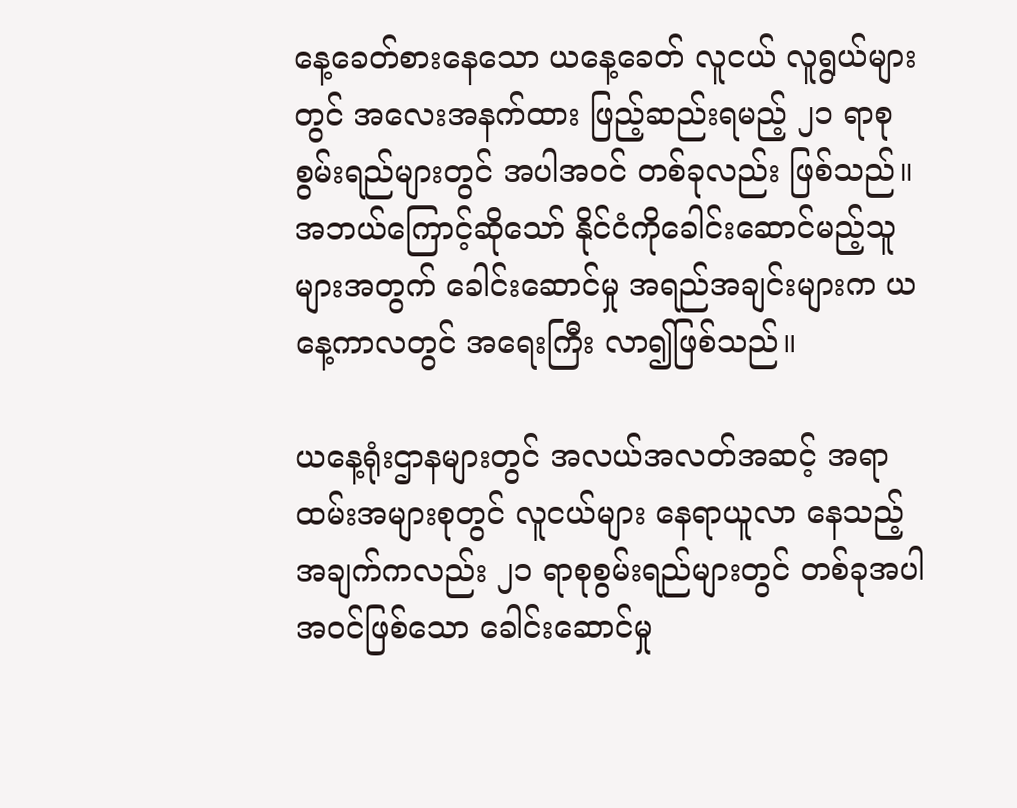နေ့ခေတ်စားနေသော ယနေ့ခေတ် လူငယ် လူရွယ်များတွင် အလေးအနက်ထား ဖြည့်ဆည်းရမည့် ၂၁ ရာစု စွမ်းရည်များတွင် အပါအဝင် တစ်ခုလည်း ဖြစ်သည်။ အဘယ်ကြောင့်ဆိုသော် နိုင်ငံကိုခေါင်းဆောင်မည့်သူများအတွက် ခေါင်းဆောင်မှု အရည်အချင်းများက ယနေ့ကာလတွင် အရေးကြီး လာ၍ဖြစ်သည်။

ယနေ့ရုံးဌာနများတွင် အလယ်အလတ်အဆင့် အရာထမ်းအများစုတွင် လူငယ်များ နေရာယူလာ နေသည့် အချက်ကလည်း ၂၁ ရာစုစွမ်းရည်များတွင် တစ်ခုအပါအဝင်ဖြစ်သော ခေါင်းဆောင်မှု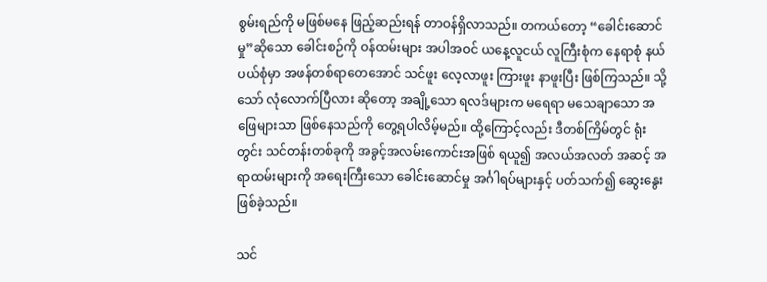စွမ်းရည်ကို မဖြစ်မနေ ဖြည့်ဆည်းရန် တာဝန်ရှိလာသည်။ တကယ်တော့ “ခေါင်းဆောင်မှု”ဆိုသော ခေါင်းစဉ်ကို ဝန်ထမ်းများ အပါအဝင် ယနေ့လူငယ် လူကြီးစုံက နေရာစုံ နယ်ပယ်စုံမှာ အဖန်တစ်ရာတေအောင် သင်ဖူး လေ့လာဖူး ကြားဖူး နာဖူးပြီး ဖြစ်ကြသည်။ သို့သော် လုံလောက်ပြီလား ဆိုတော့ အချို့သော ရလဒ်များက မရေရာ မသေချာသော အဖြေများသာ ဖြစ်နေသည်ကို တွေ့ရပါလိမ့်မည်။ ထို့ကြောင့်လည်း ဒီတစ်ကြိမ်တွင် ရုံးတွင်း သင်တန်းတစ်ခုကို အခွင့်အလမ်းကောင်းအဖြစ် ရယူ၍ အလယ်အလတ် အဆင့် အရာထမ်းများကို အရေးကြီးသော ခေါင်းဆောင်မှု အင်္ဂါရပ်များနှင့် ပတ်သက်၍ ဆွေးနွေးဖြစ်ခဲ့သည်။

သင်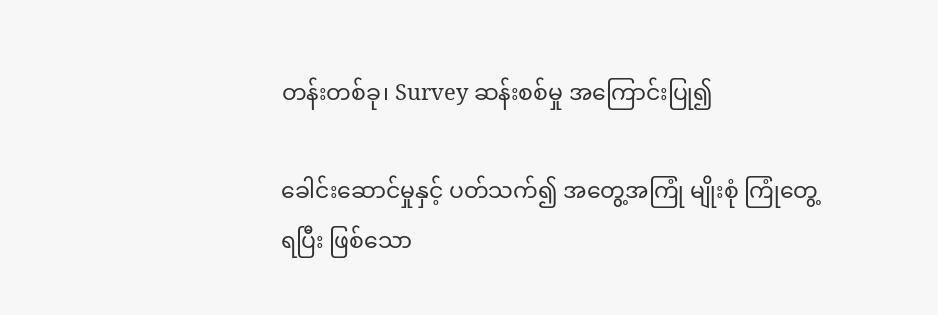တန်းတစ်ခု၊ Survey ဆန်းစစ်မှု အကြောင်းပြု၍

ခေါင်းဆောင်မှုနှင့် ပတ်သက်၍ အတွေ့အကြုံ မျိုးစုံ ကြုံတွေ့ရပြီး ဖြစ်သော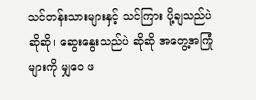သင်တန်းသားများနှင့် သင်ကြား ပို့ချသည်ပဲ ဆိုဆို၊ ဆွေးနွေးသည်ပဲ ဆိုဆို အတွေ့အကြုံ များကို မျှဝေ ဖ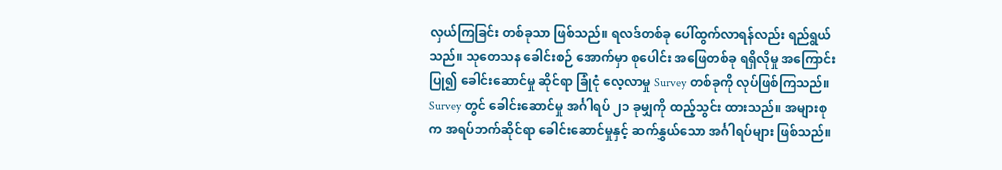လှယ်ကြခြင်း တစ်ခုသာ ဖြစ်သည်။ ရလဒ်တစ်ခု ပေါ်ထွက်လာရန်လည်း ရည်ရွယ်သည်။ သုတေသန ခေါင်းစဉ် အောက်မှာ စုပေါင်း အဖြေတစ်ခု ရရှိလိုမှု အကြောင်းပြု၍ ခေါင်းဆောင်မှု ဆိုင်ရာ ခြုံငုံ လေ့လာမှု Survey တစ်ခုကို လုပ်ဖြစ်ကြသည်။ Survey တွင် ခေါင်းဆောင်မှု အင်္ဂါရပ် ၂၁ ခုမျှကို ထည့်သွင်း ထားသည်။ အများစု က အရပ်ဘက်ဆိုင်ရာ ခေါင်းဆောင်မှုနှင့် ဆက်နွှယ်သော အင်္ဂါရပ်များ ဖြစ်သည်။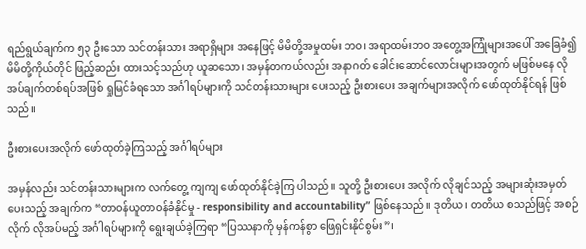ရည်ရွယ်ချက်က ၅၃ ဦးသော သင်တန်းသား အရာရှိများ အနေဖြင့် မိမိတို့အမှုထမ်း ဘဝ၊ အရာထမ်းဘဝ အတွေ့အကြုံများအပေါ် အခြေခံ၍ မိမိတို့ကိုယ်တိုင် ဖြည့်ဆည်း ထားသင့်သည်ဟု ယူဆသော၊ အမှန်တကယ်လည်း အနာဂတ် ခေါင်းဆောင်လောင်းများအတွက် မဖြစ်မနေ လိုအပ်‌ချက်တစ်ရပ်အဖြစ် ရှုမြင်ခံရသော အင်္ဂါရပ်များကို သင်တန်းသားများ ပေးသည့် ဦးစားပေး အချက်များအလိုက် ဖော်ထုတ်နိုင်ရန် ဖြစ်သည်။

ဦးစားပေးအလိုက် ဖော်ထုတ်ခဲ့ကြသည့် အင်္ဂါရပ်များ

အမှန်လည်း သင်တန်းသားများက လက်တွေ့ ကျကျ ဖော်ထုတ်နိုင်ခဲ့ကြ ပါသည်။ သူတို့ ဦးစားပေး အလိုက် လိုချင်သည့် အများဆုံးအမှတ်ပေးသည့် အချက်က “တာဝန်ယူတာဝန်ခံနိုင်မှု - responsibility and accountability” ဖြစ်နေသည်။ ဒုတိယ၊ တတိယ စသည်ဖြင့် အစဉ်လိုက် လိုအပ်မည့် အင်္ဂါရပ်များကို ရွေးချယ်ခဲ့ကြရာ “ပြဿနာကို မှန်ကန်စွာ ဖြေရှင်းနိုင်စွမ်း”၊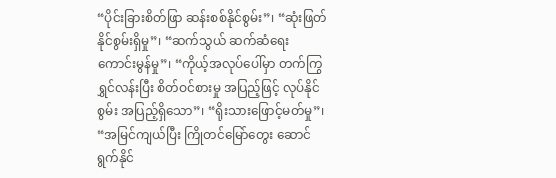“ပိုင်းခြားစိတ်ဖြာ ဆန်းစစ်နိုင်စွမ်း”၊ “ဆုံးဖြတ်နိုင်စွမ်းရှိမှု”၊ “ဆက်သွယ် ဆက်ဆံရေး ကောင်းမွန်မှု”၊ “ကိုယ့်အလုပ်ပေါ်မှာ တက်ကြွ ရွှင်လန်းပြီး စိတ်ဝင်စားမှု အပြည့်ဖြင့် လုပ်နိုင်စွမ်း အပြည့်ရှိသော”၊ “ရိုးသားဖြောင့်မတ်မှု”၊ “အမြင်ကျယ်ပြီး ကြိုတင်မြော်တွေး ဆောင်ရွက်နိုင်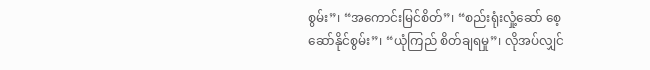စွမ်း”၊ “အကောင်းမြင်စိတ်”၊ “စည်းရုံးလှုံ့ဆော် စေ့ဆော်နိုင်စွမ်း”၊ “ယုံကြည် စိတ်ချရမှု”၊ လိုအပ်လျှင်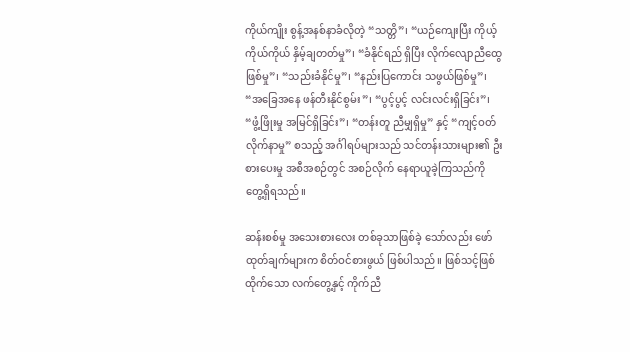ကိုယ်ကျိုး စွန့်အနစ်နာခံလိုတဲ့ “သတ္တိ”၊ “ယဉ်ကျေးပြီး ကိုယ့်ကိုယ်ကိုယ် နှိမ့်ချတတ်မှု”၊ “ခံနိုင်ရည် ရှိပြီး လိုက်လျောညီထွေဖြစ်မှု”၊ “သည်းခံနိုင်မှု”၊ “နည်းပြကောင်း သဖွယ်ဖြစ်မှု”၊ “အခြေအနေ ဖန်တီးနိုင်စွမ်း”၊ “ပွင့်ပွင့် လင်းလင်းရှိခြင်း”၊ “ဖွံ့ဖြိုးမှု အမြင်ရှိခြင်း”၊ “တန်းတူ ညီမျှရှိမှု” နှင့် “ကျင့်ဝတ် လိုက်နာမှု” စသည့် အင်္ဂါရပ်များသည် သင်တန်းသားများ၏ ဦးစားပေးမှု အစီအစဉ်တွင် အစဉ်လိုက် နေရာယူခဲ့ကြသည်ကို တွေ့ရှိရသည်။

ဆန်းစစ်မှု အသေးစားလေး တစ်ခုသာဖြစ်ခဲ့ သော်လည်း ဖော်ထုတ်ချက်များက စိတ်ဝင်စားဖွယ် ဖြစ်ပါသည်။ ဖြစ်သင့်ဖြစ်ထိုက်သော လက်တွေ့နှင့် ကိုက်ညီ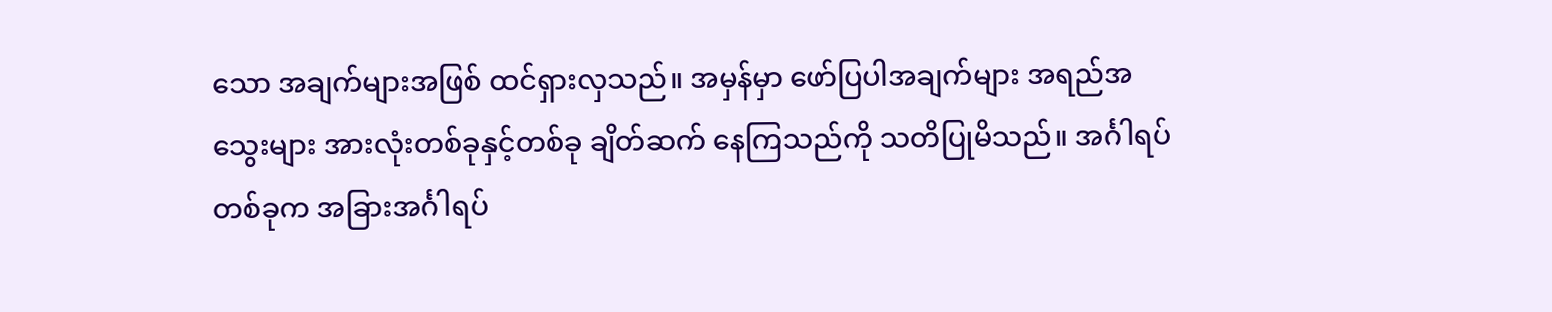သော အချက်များအဖြစ် ထင်ရှားလှသည်။ အမှန်မှာ ဖော်ပြပါအချက်များ အရည်အသွေးများ အားလုံးတစ်ခုနှင့်တစ်ခု ချိတ်ဆက် နေကြသည်ကို သတိပြုမိသည်။ အင်္ဂါရပ်တစ်ခုက အခြားအင်္ဂါရပ်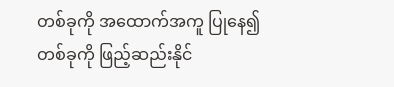တစ်ခုကို အထောက်အကူ ပြုနေ၍ တစ်ခုကို ဖြည့်ဆည်းနိုင်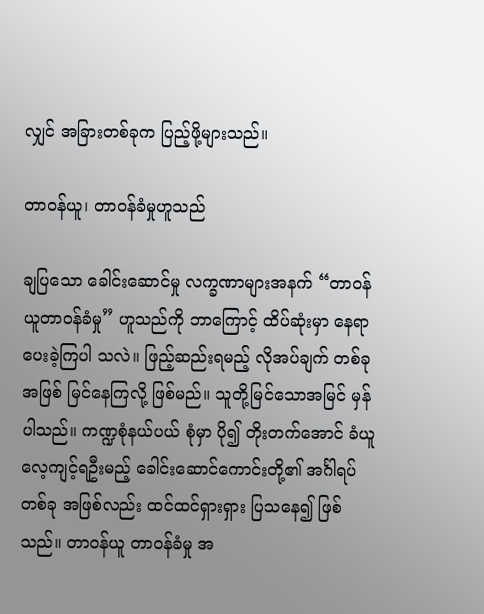လျှင် အခြားတစ်ခုက ပြည့်ဖို့များသည်။

တာဝန်ယူ၊ တာဝန်ခံမှုဟူသည်

ချပြသော ခေါင်းဆောင်မှု လက္ခဏာများအနက် “တာဝန်ယူတာဝန်ခံမှု” ဟူသည်ကို ဘာကြောင့် ထိပ်ဆုံးမှာ နေရာပေးခဲ့ကြပါ သလဲ။ ဖြည့်ဆည်းရမည့် လိုအပ်ချက် တစ်ခုအဖြစ် မြင်နေကြလို့ ဖြစ်မည်။ သူတို့မြင်‌သောအမြင် မှန်ပါသည်။ ကဏ္ဍစုံနယ်ပယ် စုံမှာ ပို၍ တိုးတက်အောင် ခံယူ လေ့ကျင့်ရဦးမည့် ခေါင်းဆောင်ကောင်းတို့၏ အင်္ဂါရပ်တစ်ခု အဖြစ်လည်း ထင်ထင်ရှားရှား ပြသနေ၍ ဖြစ်သည်။ တာဝန်ယူ တာဝန်ခံမှု အ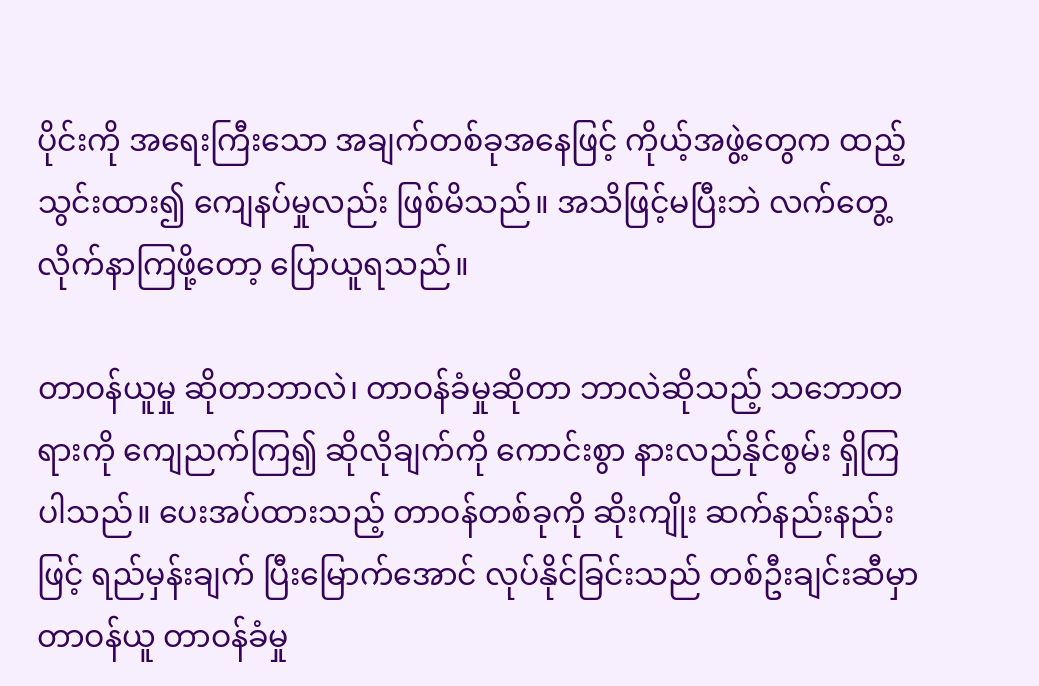ပိုင်းကို အရေးကြီးသော အချက်တစ်ခုအနေဖြင့် ကိုယ့်အဖွဲ့တွေက ထည့်သွင်းထား၍ ကျေနပ်မှုလည်း ဖြစ်မိသည်။ အသိဖြင့်မပြီးဘဲ လက်တွေ့ လိုက်နာကြဖို့တော့ ပြောယူရသည်။

တာဝန်ယူမှု ဆိုတာဘာလဲ၊ တာဝန်ခံမှုဆိုတာ ဘာလဲဆိုသည့် သဘောတရားကို ကျေညက်ကြ၍ ဆိုလိုချက်ကို ကောင်းစွာ နားလည်နိုင်စွမ်း ရှိကြပါသည်။ ပေးအပ်ထားသည့် တာဝန်တစ်ခုကို ဆိုးကျိုး ဆက်နည်းနည်းဖြင့် ရည်မှန်းချက် ပြီးမြောက်အောင် လုပ်နိုင်ခြင်းသည် တစ်ဦးချင်းဆီမှာ တာဝန်ယူ တာဝန်ခံမှု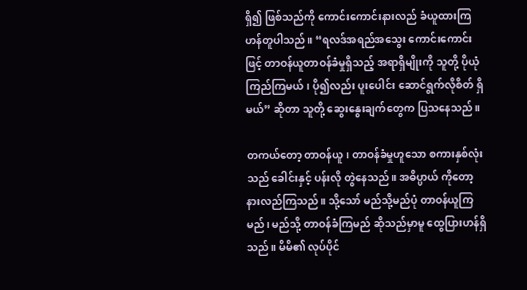ရှိ၍ ဖြစ်သည်ကို ကောင်းကောင်းနားလည် ခံယူထားကြဟန်တူပါသည်။ “ရလဒ်အရည်အသွေး ကောင်းကောင်းဖြင့် တာဝန်ယူတာဝန်ခံမှုရှိသည့် အရာရှိမျိုးကို သူတို့ ပိုယုံကြည်ကြမယ်၊ ပို၍လည်း ပူးပေါင်း ဆောင်ရွက်လိုစိတ် ရှိမယ်” ဆိုတာ သူတို့ ဆွေးနွေးချက်တွေက ပြသနေသည်။

တကယ်တော့ တာဝန်ယူ၊ တာဝန်ခံမှုဟူသော စကားနှစ်လုံးသည် ခေါင်းနှင့် ပန်းလို တွဲနေသည်။ အဓိပ္ပာယ် ကိုတော့ နားလည်ကြသည်။ သို့သော် မည်သို့မည်ပုံ တာဝန်ယူကြမည်၊ မည်သို့ တာဝန်ခံကြမည် ဆိုသည်မှာမူ ထွေပြားဟန်ရှိသည်။ မိမိ၏ လုပ်ပိုင်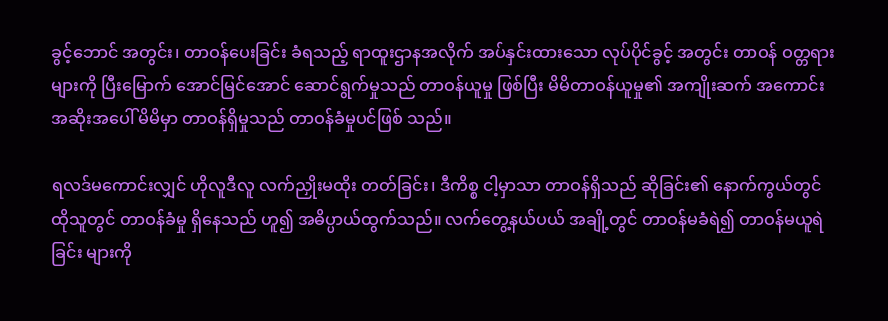ခွင့်ဘောင် အတွင်း၊ တာဝန်ပေးခြင်း ခံရသည့် ရာထူးဌာနအလိုက် အပ်နှင်းထားသော လုပ်ပိုင်ခွင့် အတွင်း တာဝန် ဝတ္တရားများကို ပြီးမြောက် အောင်မြင်အောင် ဆောင်ရွက်မှုသည် တာဝန်ယူမှု ဖြစ်ပြီး မိမိတာဝန်ယူမှု၏ အကျိုးဆက် အကောင်းအဆိုးအပေါ် မိမိမှာ တာဝန်ရှိမှုသည် တာဝန်ခံမှုပင်ဖြစ် သည်။

ရလဒ်မကောင်းလျှင် ဟိုလူဒီလူ လက်ညှိုးမထိုး တတ်ခြင်း၊ ဒီကိစ္စ ငါ့မှာသာ တာဝန်ရှိသည် ဆိုခြင်း၏ နောက်ကွယ်တွင် ထိုသူတွင် တာဝန်ခံမှု ရှိနေသည် ဟူ၍ အဓိပ္ပာယ်ထွက်သည်။ လက်တွေ့နယ်ပယ် အချို့တွင် တာဝန်မခံရဲ၍ တာဝန်မယူရဲခြင်း များကို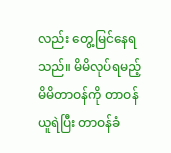လည်း တွေ့မြင်နေရသည်။ မိမိလုပ်ရမည့် မိမိတာဝန်ကို တာဝန်ယူရဲပြီး တာဝန်ခံ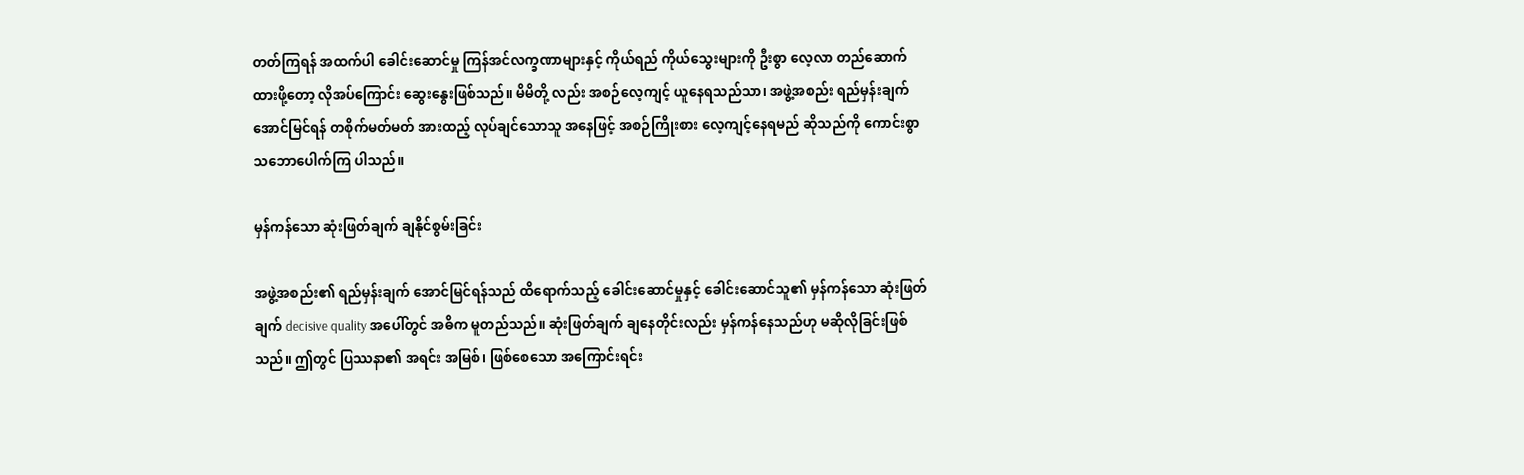တတ်ကြရန် အထက်ပါ ခေါင်းဆောင်မှု ကြန်အင်လက္ခဏာများနှင့် ကိုယ်ရည် ကိုယ်သွေးများကို ဦးစွာ လေ့လာ တည်ဆောက်ထားဖို့တော့ လိုအပ်ကြောင်း ဆွေးနွေးဖြစ်သည်။ မိမိတို့ လည်း အစဉ်လေ့ကျင့် ယူနေရသည်သာ၊ အဖွဲ့အစည်း ရည်မှန်းချက် အောင်မြင်ရန် တစိုက်မတ်မတ် အားထည့် လုပ်ချင်သောသူ အနေဖြင့် အစဉ်ကြိုးစား လေ့ကျင့်နေရမည် ဆိုသည်ကို ကောင်းစွာ သဘောပေါက်ကြ ပါသည်။

မှန်ကန်သော ဆုံးဖြတ်ချက် ချနိုင်စွမ်းခြင်း

အဖွဲ့အစည်း၏ ရည်မှန်းချက် အောင်မြင်ရန်သည် ထိရောက်သည့် ခေါင်းဆောင်မှုနှင့် ခေါင်းဆောင်သူ၏ မှန်ကန်သော ဆုံးဖြတ်ချက် decisive quality အပေါ်တွင် အဓိက မူတည်သည်။ ဆုံးဖြတ်ချက် ချနေတိုင်းလည်း မှန်ကန်နေသည်ဟု မဆိုလိုခြင်းဖြစ်သည်။ ဤတွင် ပြဿနာ၏ အရင်း အမြစ်၊ ဖြစ်စေသော အကြောင်းရင်း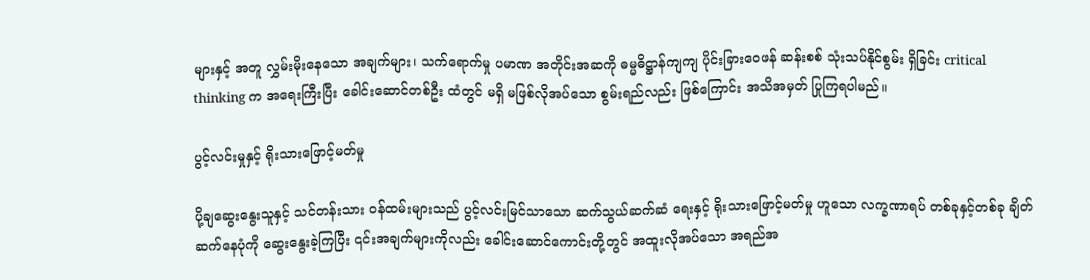များနှင့် အတူ လွှမ်းမိုး‌နေသော အချက်များ၊ သက်ရောက်မှု ပမာဏ အတိုင်းအဆကို ဓမ္မဓိဋ္ဌာန်ကျကျ ပိုင်းခြားဝေဖန် ဆန်းစစ် သုံးသပ်နိုင်စွမ်း ရှိခြင်း critical thinking က အရေးကြီးပြီး ခေါင်းဆောင်တစ်ဦး ထံတွင် မရှိ မဖြစ်လိုအပ်သော စွမ်းရည်လည်း ဖြစ်ကြောင်း အသိအမှတ် ပြုကြရပါမည်။

ပွင့်လင်းမှုနှင့် ရိုးသားဖြောင့်မတ်မှု

ပို့ချဆွေးနွေးသူနှင့် သင်တန်းသား ဝန်ထမ်းများသည် ပွင့်လင်းမြင်သာသော ဆက်သွယ်ဆက်ဆံ ရေးနှင့် ရိုးသားဖြောင့်မတ်မှု ဟူသော လက္ခဏာရပ် တစ်ခုနှင့်တစ်ခု ချိတ်ဆက်‌နေပုံကို ဆွေးနွေးခဲ့ကြပြီး ၎င်းအချက်များကိုလည်း ခေါင်းဆောင်ကောင်းတို့တွင် အထူးလိုအပ်သော အရည်အ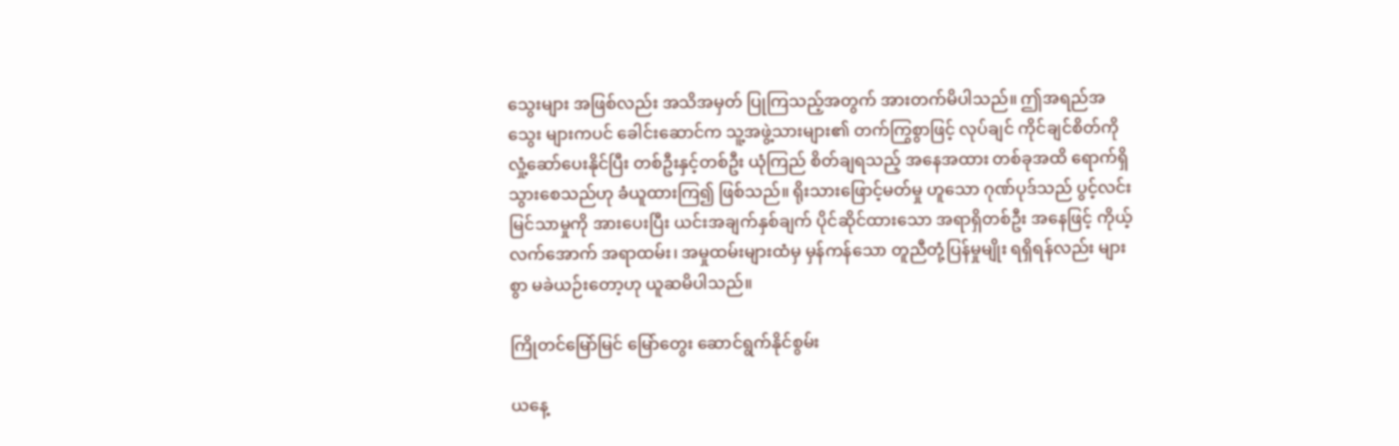သွေးများ အဖြစ်လည်း အသိအမှတ် ပြုကြသည့်အတွက် အားတက်မိပါသည်။ ဤအရည်အသွေး များကပင် ခေါင်းဆောင်က သူ့အဖွဲ့သားများ၏ တက်ကြွစွာဖြင့် လုပ်ချင် ကိုင်ချင်စိတ်ကို လှုံ့ဆော်ပေးနိုင်ပြီး တစ်ဦးနှင့်တစ်ဦး ယုံကြည် စိတ်ချရသည့် အနေအထား တစ်ခုအထိ ရောက်ရှိသွားစေသည်ဟု ခံယူထားကြ၍ ဖြစ်သည်။ ရိုးသားဖြောင့်မတ်မှု ဟူသော ဂုဏ်ပုဒ်သည် ပွင့်လင်း မြင်သာမှုကို အားပေးပြီး ယင်းအချက်နှစ်ချက် ပိုင်ဆိုင်ထားသော အရာရှိတစ်ဦး အနေဖြင့် ကိုယ့်လက်အောက် အရာထမ်း၊ အမှုထမ်းများထံမှ မှန်ကန်သော တူညီတုံ့ပြန်မှုမျိုး ရရှိရန်လည်း များစွာ မခဲယဉ်းတော့ဟု ယူဆမိပါသည်။

ကြိုတင်မြော်မြင် မြော်တွေး ဆောင်ရွက်နိုင်စွမ်း

ယနေ့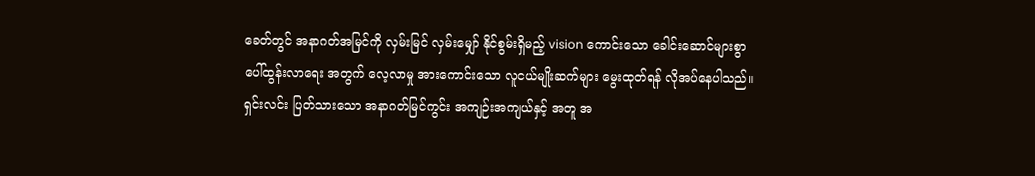ခေတ်တွင် အနာဂတ်အမြင်ကို လှမ်းမြင် လှမ်းမျှော် နိုင်စွမ်းရှိမည့် vision ကောင်းသော ခေါင်းဆောင်များစွာ ပေါ်ထွန်းလာရေး အတွက် လေ့လာမှု အားကောင်းသော လူငယ်မျိုးဆက်များ မွေးထုတ်ရန် လိုအပ်နေပါသည်။ ရှင်းလင်း ပြတ်သားသော အနာဂတ်မြင်ကွင်း အကျဉ်းအကျယ်နှင့် အတူ အ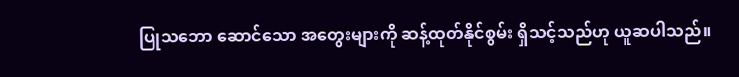ပြုသဘော ဆောင်သော အတွေးများကို ဆန့်ထုတ်နိုင်စွမ်း ရှိသင့်သည်ဟု ယူဆပါသည်။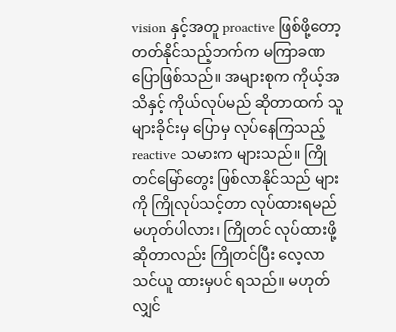vision နှင့်အတူ proactive ဖြစ်ဖို့တော့ တတ်နိုင်သည့်ဘက်က မကြာခဏ ပြောဖြစ်သည်။ အများစုက ကိုယ့်အသိနှင့် ကိုယ်လုပ်မည် ဆိုတာထက် သူများခိုင်းမှ ပြောမှ လုပ်နေကြသည့် reactive သမားက များသည်။ ကြိုတင်မြော်တွေး ဖြစ်လာနိုင်သည် များကို ကြိုလုပ်သင့်တာ လုပ်ထားရမည် မဟုတ်ပါလား၊ ကြိုတင် လုပ်ထားဖို့ ဆိုတာလည်း ကြိုတင်ပြီး လေ့လာသင်ယူ ထားမှပင် ရသည်။ မဟုတ်လျှင်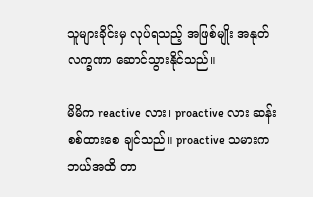သူများခိုင်းမှ လုပ်ရသည့် အဖြစ်မျိုး အနုတ်လက္ခဏာ ဆောင်သွားနိုင်သည်။

မိမိက reactive လား၊ proactive လား ဆန်းစစ်ထားစေ ချင်သည်။ proactive သမားက ဘယ်အထိ တာ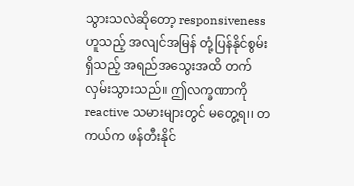သွားသလဲဆိုတော့ responsiveness ဟူသည့် အလျင်အမြန် တုံ့ပြန်နိုင်စွမ်း ရှိသည့် အရည်အသွေးအထိ တက်လှမ်းသွားသည်။ ဤလက္ခဏာကို reactive သမားများတွင် မတွေ့ရ၊၊ တကယ်က ဖန်တီးနိုင်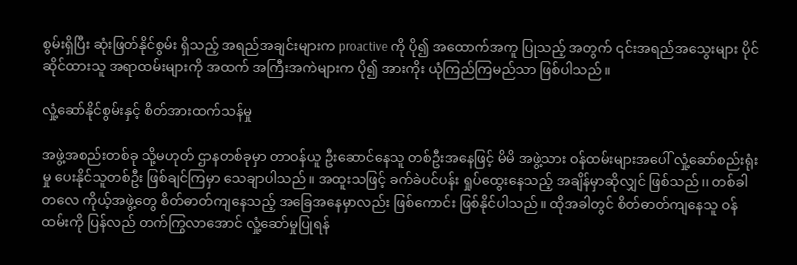စွမ်းရှိပြီး ဆုံးဖြတ်နိုင်စွမ်း ရှိသည့် အရည်အချင်းများက proactive ကို ပို၍ အထောက်အကူ ပြုသည့် အတွက် ၎င်းအရည်အသွေးများ ပိုင်ဆိုင်ထားသူ အရာထမ်းများကို အထက် အကြီးအကဲများက ပို၍ အားကိုး ယုံကြည်ကြမည်သာ ဖြစ်ပါသည်။

လှုံ့ဆော်နိုင်စွမ်းနှင့် စိတ်အားထက်သန်မှု

အဖွဲ့အစည်းတစ်ခု သို့မဟုတ် ဌာနတစ်ခုမှာ တာဝန်ယူ ဦးဆောင်နေသူ တစ်ဦးအနေဖြင့် မိမိ အဖွဲ့သား ဝန်ထမ်းများအပေါ် လှုံ့ဆော်စည်းရုံးမှု ပေးနိုင်သူတစ်ဦး ဖြစ်ချင်ကြမှာ သေချာပါသည်။ အထူးသဖြင့် ခက်ခဲပင်ပန်း ရှုပ်ထွေးနေသည့် အချိန်မှာဆိုလျှင် ဖြစ်သည်၊၊ တစ်ခါတလေ ကိုယ့်အဖွဲ့တွေ စိတ်ဓာတ်ကျနေသည့် အခြေအနေမှာလည်း ဖြစ်ကောင်း ဖြစ်နိုင်ပါသည်။ ထိုအခါတွင် စိတ်ဓာတ်ကျနေသူ ဝန်ထမ်းကို ပြန်လည် တက်ကြွလာအောင် လှုံ့ဆော်မှုပြုရန်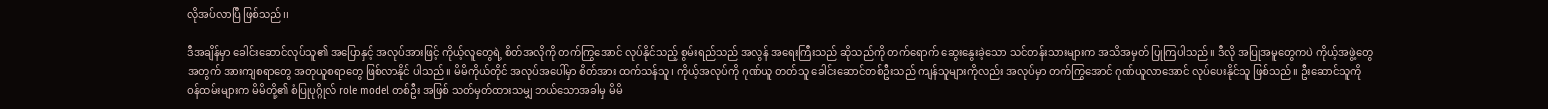လိုအပ်လာပြီ ဖြစ်သည်၊၊

ဒီအချိန်မှာ ခေါင်းဆောင်လုပ်သူ၏ အပြောနှင့် အလုပ်အားဖြင့် ကိုယ့်လူတွေရဲ့ စိတ်အလိုကို တက်ကြွအောင် လုပ်နိုင်သည့် စွမ်းရည်သည် အလွန် အရေးကြီးသည် ဆိုသည်ကို တက်ရောက် ဆွေးနွေးခဲ့သော သင်တန်းသားများက အသိအမှတ် ပြုကြပါသည်။ ဒီလို အပြုအမူတွေကပဲ ကိုယ့်အဖွဲ့တွေ အတွက် အားကျစရာတွေ အတုယူစရာတွေ ဖြစ်လာနိုင် ပါသည်‌။ မိမိကိုယ်တိုင် အလုပ်အပေါ်မှာ စိတ်အား ထက်သန်သူ၊ ကိုယ့်အလုပ်ကို ဂုဏ်ယူ တတ်သူ ခေါင်းဆောင်တစ်ဦးသည် ကျန်သူများကိုလည်း အလုပ်မှာ တက်ကြွအောင် ဂုဏ်ယူလာအောင် လုပ်ပေးနိုင်သူ ဖြစ်သည်။ ဦးဆောင်သူကို ဝန်ထမ်းများက မိမိတို့၏ စံပြုပုဂ္ဂိုလ် role model တစ်ဦး အဖြစ် သတ်မှတ်ထားသမျှ ဘယ်သောအခါမှ မိမိ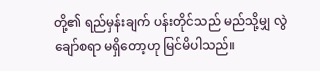တို့၏ ရည်မှန်းချက် ပန်းတိုင်သည် မည်သို့မျှ လွဲချော်စရာ မရှိတော့ဟု မြင်မိပါသည်။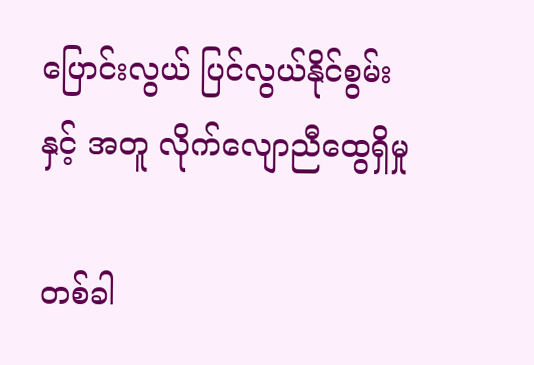ပြောင်းလွယ် ပြင်လွယ်နိုင်စွမ်းနှင့် အတူ လိုက်လျောညီထွေရှိမှု

တစ်ခါ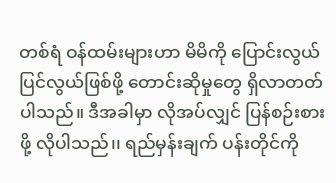တစ်ရံ ဝန်ထမ်းများဟာ မိမိကို ပြောင်းလွယ်‌ ပြင်လွယ်ဖြစ်ဖို့ တောင်းဆိုမှုတွေ ရှိလာတတ် ပါသည်။ ဒီအခါမှာ လိုအပ်လျှင် ပြန်စဉ်းစားဖို့ လိုပါသည်၊၊ ရည်မှန်းချက် ပန်းတိုင်ကို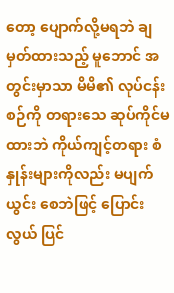တော့ ပျောက်လို့မရဘဲ ချမှတ်ထားသည့် မူဘောင် အတွင်းမှာသာ မိမိ၏ လုပ်ငန်းစဉ်ကို တရားသေ ဆုပ်ကိုင်မထားဘဲ ကိုယ်ကျင့်တရား စံနှုန်းများကိုလည်း မပျက်ယွင်း စေဘဲဖြင့် ပြောင်းလွယ် ပြင်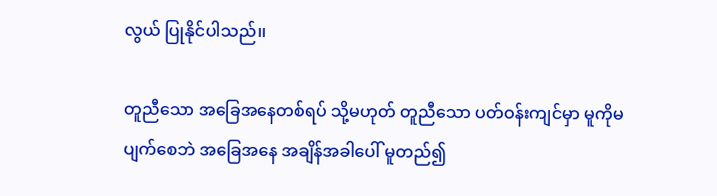လွယ် ပြုနိုင်ပါသည်၊၊

တူညီသော အခြေအနေတစ်ရပ် သို့မဟုတ် တူညီသော ပတ်ဝန်းကျင်မှာ မူကိုမပျက်စေဘဲ အခြေအနေ အချိန်အခါပေါ် မူတည်၍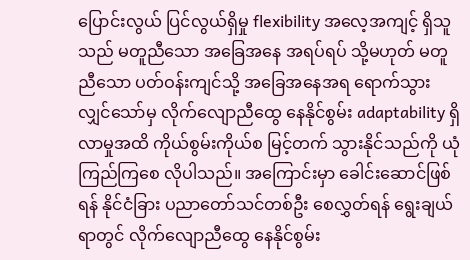ပြောင်းလွယ် ပြင်လွယ်ရှိမှု flexibility အလေ့အကျင့် ရှိသူသည် မတူညီသော အခြေအနေ အရပ်ရပ် သို့မဟုတ် မတူညီသော ပတ်ဝန်းကျင်သို့ အခြေအနေအရ ရောက်သွားလျှင်သော်မှ လိုက်လျောညီထွေ နေနိုင်စွမ်း adaptability ရှိလာမှုအထိ ကိုယ်စွမ်းကိုယ်စ မြင့်တက် သွားနိုင်သည်ကို ယုံကြည်ကြစေ လိုပါသည်။ အကြောင်းမှာ ခေါင်းဆောင်ဖြစ်ရန် နိုင်ငံခြား ပညာတော်သင်တစ်ဦး စေလွှတ်ရန် ရွေးချယ်ရာတွင် လိုက်လျောညီထွေ နေနိုင်စွမ်း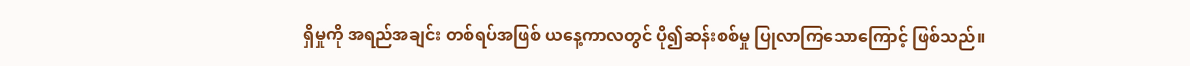ရှိမှုကို အရည်အချင်း တစ်ရပ်အဖြစ် ယနေ့ကာလတွင် ပို၍ဆန်းစစ်မှု ပြုလာကြသောကြောင့် ဖြစ်သည်။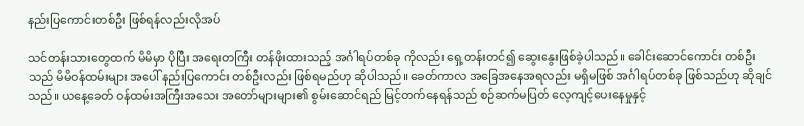နည်းပြကောင်းတစ်ဦး ဖြစ်ရန်လည်းလိုအပ်

သင်တန်းသားတွေထက် မိမိမှာ ပိုပြီး အရေးတကြီး တန်ဖိုးထားသည့် အင်္ဂါရပ်တစ်ခု ကိုလည်း ရှေ့တန်းတင်၍ ဆွေးနွေးဖြစ်ခဲ့ပါသည်။ ‌ခေါင်းဆောင်ကောင်း တစ်ဦးသည် မိမိဝန်ထမ်းများ အပေါ် နည်းပြကောင်း တစ်ဦးလည်း ဖြစ်ရမည်ဟု ဆိုပါသည်။ ခေတ်ကာလ အခြေအနေအရလည်း မရှိမဖြစ် အင်္ဂါရပ်တစ်ခု ဖြစ်သည်ဟု ဆိုချင်သည်။ ယနေ့ခေတ် ဝန်ထမ်းအကြီးအသေး အတော်များများ၏ စွမ်းဆောင်ရည် မြင့်တက်နေရန်သည် စဉ်ဆက်မပြတ် လေ့ကျင့်ပေးနေမှုနှင့်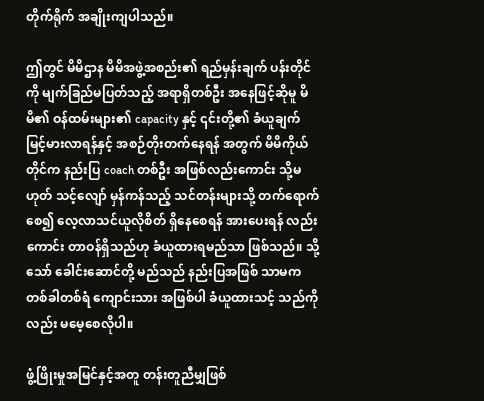တိုက်ရိုက် အချိုးကျပါသည်။

ဤတွင် မိမိဌာန မိမိအဖွဲ့အစည်း၏ ရည်မှန်းချက် ပန်းတိုင်ကို မျက်ခြည်မပြတ်သည့် အရာရှိတစ်ဦး အနေဖြင့်ဆိုမူ မိမိ၏ ဝန်ထမ်းများ၏ capacity နှင့် ၎င်းတို့၏ ခံယူချက် မြင့်မားလာရန်နှင့် အစဉ်တိုးတက်နေရန် အတွက် မိမိကိုယ်တိုင်က နည်းပြ coach တစ်ဦး အဖြစ်လည်းကောင်း သို့မဟုတ် သင့်လျော် မှန်ကန်သည့် သင်တန်းများသို့ တက်ရောက်စေ၍ လေ့လာသင်ယူလိုစိတ် ရှိနေစေရန် အားပေးရန် လည်းကောင်း တာဝန်ရှိသည်ဟု ခံယူထားရမည်သာ ဖြစ်သည်။ သို့သော် ခေါင်းဆောင်တို့ မည်သည် နည်းပြအဖြစ် သာမက တစ်ခါတစ်ရံ ကျောင်းသား အဖြစ်ပါ ခံယူထားသင့် သည်ကိုလည်း မမေ့စေလိုပါ။

ဖွံ့ဖြိုးမှုအမြင်နှင့်အတူ တန်းတူညီမျှဖြစ်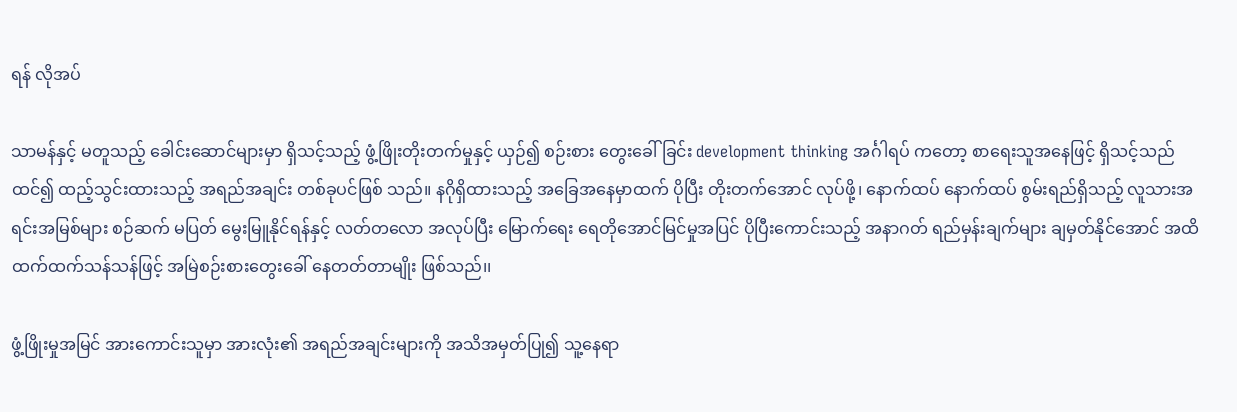ရန် လိုအပ်

သာမန်နှင့် မတူသည့် ခေါင်းဆောင်များမှာ ရှိသင့်သည့် ဖွံ့ဖြိုးတိုးတက်မှုနှင့် ယှဉ်၍ စဉ်းစား တွေးခေါ်ခြင်း development thinking အင်္ဂါရပ် ကတော့ စာရေးသူအနေဖြင့် ရှိသင့်သည်ထင်၍ ထည့်သွင်းထားသည့် အရည်အချင်း တစ်ခုပင်ဖြစ် သည်။ နဂိုရှိထားသည့် အခြေအနေမှာထက် ပိုပြီး တိုးတက်အောင် လုပ်ဖို့၊ နောက်ထပ် နောက်ထပ် စွမ်းရည်ရှိသည့် လူသားအရင်းအမြစ်များ စဉ်ဆက် မပြတ် မွေးမြူနိုင်ရန်နှင့် လတ်တလော အလုပ်ပြီး မြောက်ရေး ရေတိုအောင်မြင်မှုအပြင် ပိုပြီးကောင်းသည့် အနာဂတ် ရည်မှန်းချက်များ ချမှတ်နိုင်အောင် အထိ ထက်ထက်သန်သန်ဖြင့် အမြဲစဉ်းစားတွေးခေါ် နေတတ်တာမျိုး ဖြစ်သည်၊၊

ဖွံ့ဖြိုးမှုအမြင် အားကောင်းသူမှာ အားလုံး၏ အရည်အချင်းများကို အသိအမှတ်ပြု၍ သူ့နေရာ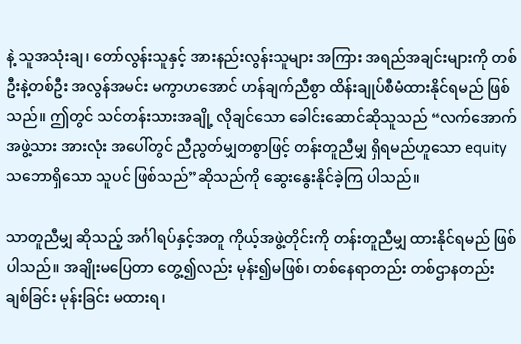နဲ့ သူအသုံးချ၊ တော်လွန်းသူနှင့် အားနည်းလွန်းသူများ အကြား အရည်အချင်းများကို တစ်ဦးနဲ့တစ်ဦး အလွန်အမင်း မကွာဟအောင် ဟန်ချက်ညီစွာ ထိန်းချုပ်စီမံထားနိုင်ရမည် ဖြစ်သည်။ ဤတွင် သင်တန်းသားအချို့ လိုချင်သော ခေါင်းဆောင်ဆိုသူသည် “လက်အောက် အဖွဲ့သား အားလုံး အပေါ်တွင် ညီညွတ်မျှတစွာဖြင့် တန်းတူညီမျှ ရှိရမည်ဟူသော equity သဘောရှိသော သူပင် ဖြစ်သည်”ဆိုသည်ကို ဆွေးနွေးနိုင်ခဲ့ကြ ပါသည်။

သာတူညီမျှ ဆိုသည့် အင်္ဂါရပ်နှင့်အတူ ကိုယ့်အဖွဲ့တိုင်းကို တန်းတူညီမျှ ထားနိုင်ရမည် ဖြစ်ပါသည်။ အချိုးမပြေတာ တွေ့၍လည်း မုန်း၍မဖြစ်၊ တစ်နေရာတည်း တစ်ဌာနတည်း ချစ်ခြင်း မုန်းခြင်း မထားရ၊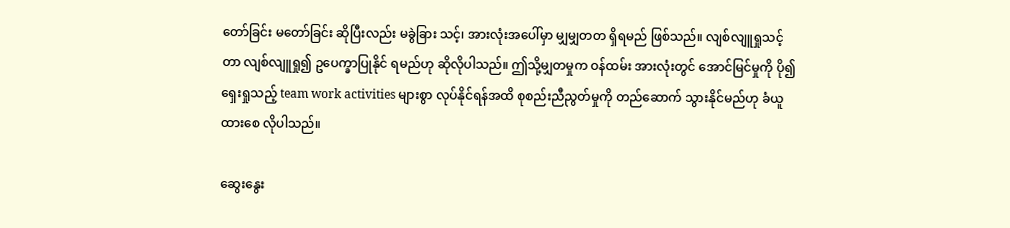တော်ခြင်း မတော်ခြင်း ဆိုပြီးလည်း မခွဲခြား သင့်၊ အားလုံးအပေါ်မှာ မျှမျှတတ ရှိရမည် ဖြစ်သည်။ လျစ်လျူရှုသင့်တာ လျစ်လျူရှု၍ ဥပေက္ခာပြုနိုင် ရမည်ဟု ဆိုလိုပါသည်။ ဤသို့မျှတမှုက ဝန်ထမ်း အားလုံးတွင် အောင်မြင်မှုကို ပို၍ရှေးရှုသည့် team work activities များစွာ လုပ်နိုင်ရန်အထိ စုစည်းညီညွတ်မှုကို တည်ဆောက် သွားနိုင်မည်ဟု ခံယူထားစေ လိုပါသည်။

ဆွေးနွေး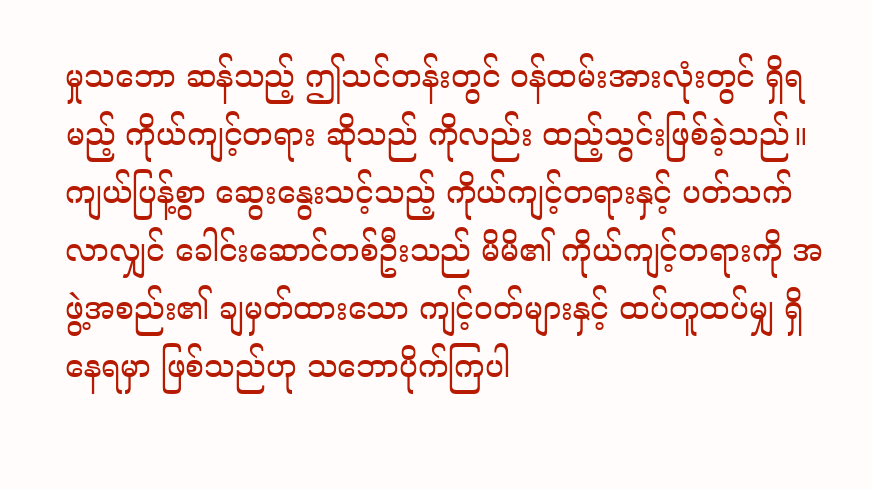မှုသဘော ဆန်သည့် ဤသင်တန်းတွင် ဝန်ထမ်းအားလုံးတွင် ရှိရမည့် ကိုယ်ကျင့်တရား ဆိုသည် ကိုလည်း ထည့်သွင်းဖြစ်ခဲ့သည်။ ကျယ်ပြန့်စွာ ဆွေးနွေးသင့်သည့် ကိုယ်ကျင့်တရားနှင့် ပတ်သက်လာလျှင် ခေါင်းဆောင်တစ်ဦးသည် မိမိ၏ ကိုယ်ကျင့်တရားကို အဖွဲ့အစည်း၏ ချမှတ်ထားသော ကျင့်ဝတ်များနှင့် ထပ်တူထပ်မျှ ရှိနေရမှာ ဖြစ်သည်ဟု သဘောပိုက်ကြပါ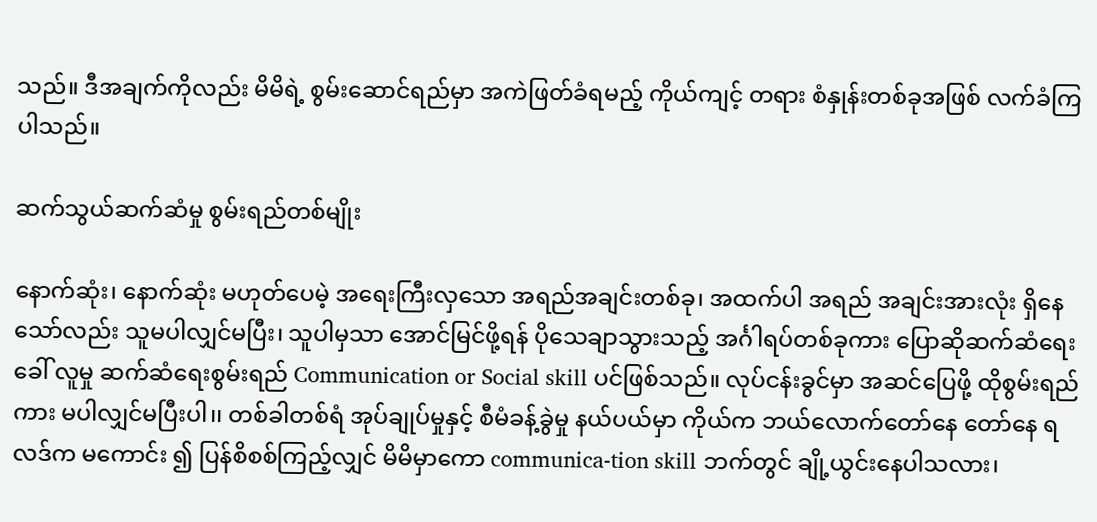သည်။ ဒီအချက်ကိုလည်း မိမိရဲ့ စွမ်းဆောင်ရည်မှာ အကဲဖြတ်ခံရမည့် ကိုယ်ကျင့် တရား စံနှုန်းတစ်ခုအဖြစ် လက်ခံကြပါသည်။

ဆက်သွယ်ဆက်ဆံမှု စွမ်းရည်တစ်မျိုး

နောက်ဆုံး၊ နောက်ဆုံး မဟုတ်ပေမဲ့ အရေးကြီးလှသော အရည်အချင်းတစ်ခု၊ အထက်ပါ အရည် အချင်းအားလုံး ရှိနေသော်လည်း သူမပါလျှင်မပြီး၊ သူပါမှသာ အောင်မြင်ဖို့ရန် ပိုသေချာသွားသည့် အင်္ဂါရပ်တစ်ခုကား ပြောဆိုဆက်ဆံရေးခေါ် လူမှု ဆက်ဆံရေးစွမ်းရည် Communication or Social skill ပင်ဖြစ်သည်။ လုပ်ငန်းခွင်မှာ အဆင်ပြေဖို့ ထိုစွမ်းရည်ကား မပါလျှင်မပြီးပါ၊၊ တစ်ခါတစ်ရံ အုပ်ချုပ်မှုနှင့် စီမံခန့်ခွဲမှု နယ်ပယ်မှာ ကိုယ်က ဘယ်လောက်တော်နေ တော်နေ ရလဒ်က မကောင်း ၍ ပြန်စိစစ်ကြည့်လျှင် မိမိမှာကော communica-tion skill ဘက်တွင် ချို့ယွင်းနေပါသလား၊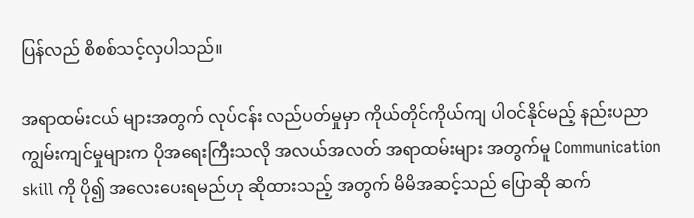ပြန်လည် စိစစ်သင့်လှပါသည်။

အရာထမ်းငယ် များအတွက် လုပ်ငန်း လည်ပတ်မှုမှာ ကိုယ်တိုင်ကိုယ်ကျ ပါဝင်နိုင်မည့် နည်းပညာ ကျွမ်းကျင်မှုများက ပိုအရေးကြီးသလို အလယ်အလတ် အရာထမ်းများ အတွက်မူ Communication skill ကို ပို၍ အလေးပေးရမည်ဟု ဆိုထားသည့် အတွက် မိမိအဆင့်သည် ပြောဆို ဆက်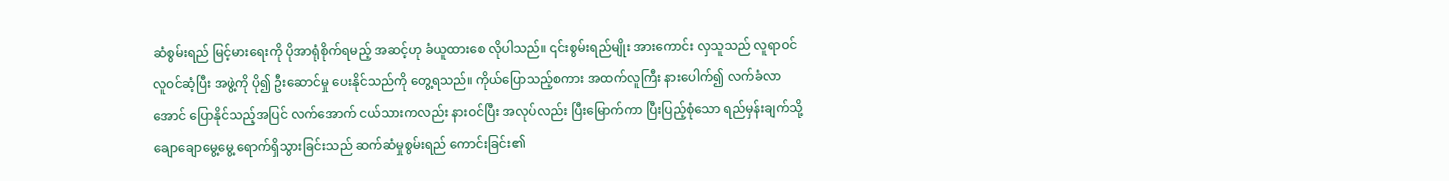ဆံစွမ်းရည် မြင့်မားရေးကို ပိုအာရုံစိုက်ရမည့် အဆင့်ဟု ခံယူထား‌စေ လိုပါသည်။ ၎င်းစွမ်းရည်မျိုး အားကောင်း လှသူသည် လူရာဝင်လူဝင်ဆံ့ပြီး အဖွဲ့ကို ပို၍ ဦးဆောင်မှု ပေးနိုင်သည်ကို တွေ့ရသည်။ ကိုယ်ပြောသည့်စကား အထက်လူကြီး နားပေါက်၍ လက်ခံ‌လာအောင် ပြောနိုင်သည့်အပြင် လက်အောက် ငယ်သားကလည်း နားဝင်ပြီး အလုပ်လည်း ပြီး‌မြောက်ကာ ပြီးပြည့်စုံသော ရည်မှန်းချက်သို့ ချောချောမွေ့မွေ့ ရောက်ရှိသွားခြင်းသည် ဆက်ဆံမှုစွမ်းရည် ကောင်းခြင်း၏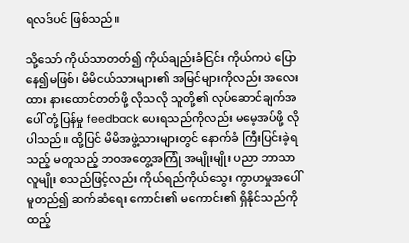ရလဒ်ပင် ဖြစ်သည်။

သို့သော် ကိုယ်သာတတ်၍ ကိုယ်ချည်းခံငြင်း ကိုယ်ကပဲ ပြောနေ၍မဖြစ်၊ မိမိငယ်သားများ၏ အမြင်များကိုလည်း အလေးထား နားထောင်တတ်ဖို့ လိုသလို သူတို့၏ လုပ်ဆောင်ချက်အပေါ် တုံ့ပြန်မှု feedback ပေးရသည်ကိုလည်း မမေ့အပ်ဖို့ လိုပါသည်။ ထို့ပြင် မိမိအဖွဲ့သားများတွင် နောက်ခံ ကြီးပြင်းခဲ့ရသည့် မတူသည့် ဘဝအတွေ့အကြုံ အမျိုးမျိုး ပညာ ဘာသာ လူမျိုး စသည်ဖြင့်လည်း ကိုယ်ရည်ကိုယ်သွေး ကွာဟမှုအပေါ် မူတည်၍ ဆက်ဆံရေး ကောင်း၏ မကောင်း၏ ရှိနိုင်သည်ကို ထည့်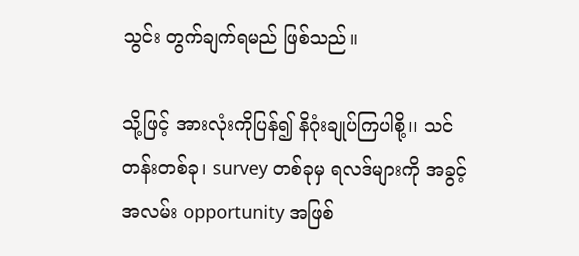သွင်း တွက်ချက်ရမည် ဖြစ်သည်။

သို့ဖြင့် အားလုံးကိုပြန်၍ နိဂုံးချုပ်ကြပါစို့၊၊ သင်တန်းတစ်ခု၊ survey တစ်ခုမှ ရလဒ်များကို အခွင့်အလမ်း opportunity အဖြစ်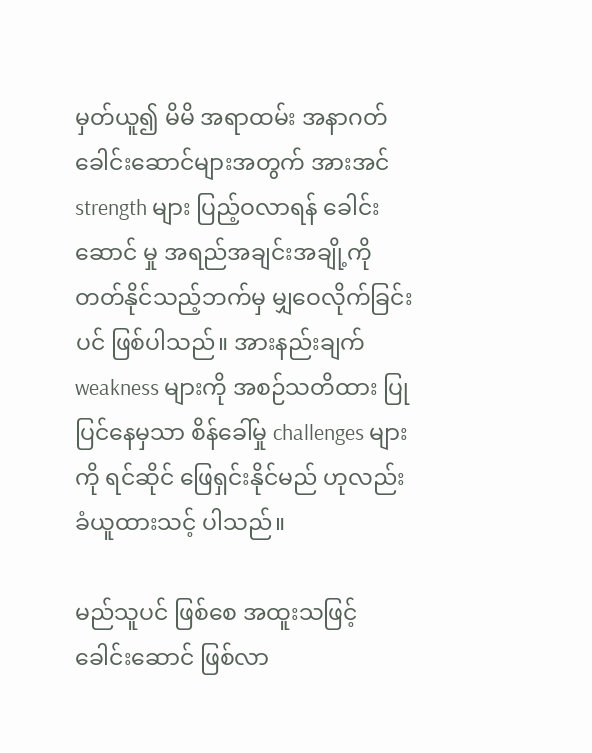မှတ်ယူ၍ မိမိ အရာထမ်း အနာဂတ် ခေါင်းဆောင်များအတွက် အားအင် strength များ ပြည့်ဝလာရန် ခေါင်းဆောင် မှု အရည်အချင်းအချို့ကို တတ်နိုင်သည့်ဘက်မှ မျှဝေလိုက်ခြင်းပင် ဖြစ်ပါသည်။ အားနည်းချက် weakness များကို အစဉ်သတိထား ပြုပြင်နေမှသာ စိန်ခေါ်မှု challenges များကို ရင်ဆိုင် ဖြေရှင်းနိုင်မည် ဟုလည်း ခံယူထားသင့် ပါသည်။

မည်သူပင် ဖြစ်စေ အထူးသဖြင့် ခေါင်းဆောင် ဖြစ်လာ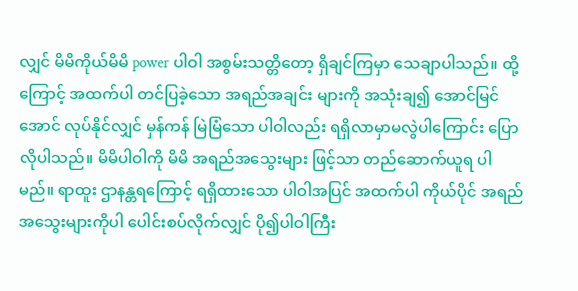လျှင် မိမိကိုယ်မိမိ power ပါဝါ အစွမ်းသတ္တိတော့ ရှိချင်ကြမှာ သေချာပါသည်။ ထို့ကြောင့် အထက်ပါ တင်ပြခဲ့သော အရည်အချင်း များကို အသုံးချ၍ အောင်မြင်အောင် လုပ်နိုင်လျှင် မှန်ကန် မြဲမြံသော ပါဝါလည်း ရရှိလာမှာမလွဲပါ‌ကြောင်း ပြောလိုပါသည်။ မိမိပါဝါကို မိမိ အရည်အသွေးများ ဖြင့်သာ တည်ဆောက်ယူရ ပါမည်။ ရာထူး ဌာနန္တရကြောင့် ရရှိထားသော ပါဝါအပြင် အထက်ပါ ကိုယ်ပိုင် အရည်အသွေးများကိုပါ ပေါင်းစပ်လိုက်လျှင် ပို၍ပါဝါကြီး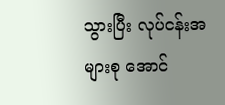သွားပြီး လုပ်ငန်းအများစု အောင်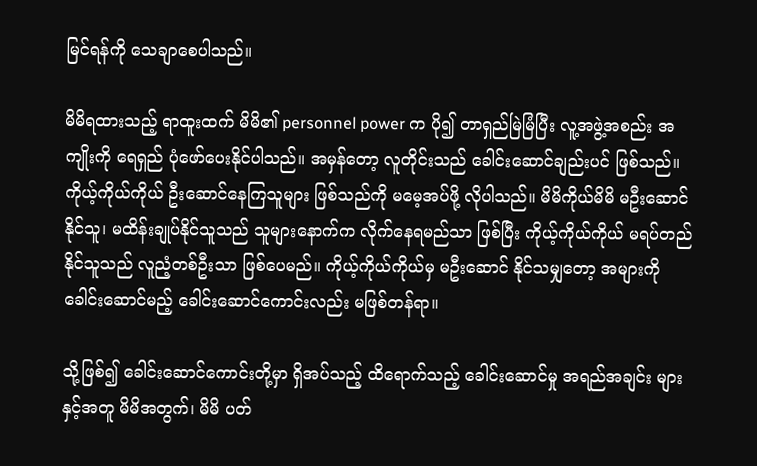မြင်ရန်ကို သေချာစေပါသည်။

မိမိရထားသည့် ရာထူးထက် မိမိ၏ personnel power က ပို၍ တာရှည်မြဲမြံပြီး လူ့အဖွဲ့အစည်း အကျိုးကို ရေရှည် ပုံဖော်ပေးနိုင်ပါသည်။ အမှန်တော့ လူတိုင်းသည် ခေါင်းဆောင်ချည်းပင် ဖြစ်သည်။ ကိုယ့်ကိုယ်ကိုယ် ဦးဆောင်နေကြသူများ ဖြစ်သည်ကို မမေ့အပ်ဖို့ လိုပါသည်။ မိမိကိုယ်မိမိ မဦးဆောင်နိုင်သူ၊ မထိန်းချုပ်နိုင်သူသည် သူများနောက်က လိုက်နေရမည်သာ ဖြစ်ပြီး ကိုယ့်ကိုယ်ကိုယ် မရပ်တည်နိုင်သူသည် လူညံ့တစ်ဦးသာ ဖြစ်ပေမည်။ ကိုယ့်ကိုယ်ကိုယ်မှ မဦးဆောင် နိုင်သမျှတော့ အများကို ခေါင်းဆောင်မည့် ခေါင်းဆောင်ကောင်းလည်း မဖြစ်တန်ရာ။

သို့ဖြစ်၍ ခေါင်းဆောင်ကောင်းတို့မှာ ရှိအပ်သည့် ထိရောက်သည့် ခေါင်းဆောင်မှု အရည်အချင်း များနှင့်အတူ မိမိအတွက်၊ မိမိ ပတ်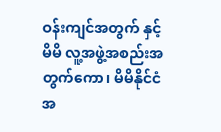ဝန်းကျင်အတွက် နှင့် မိမိ လူ့အဖွဲ့အစည်းအတွက်ကော၊ မိမိနိုင်ငံ အ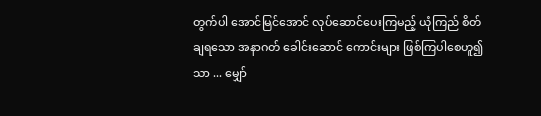တွက်ပါ အောင်မြင်အောင် လုပ်ဆောင်ပေးကြမည့် ယုံကြည် စိတ်ချရသော အနာဂတ် ခေါင်းဆောင် ကောင်းများ ဖြစ်ကြပါစေဟူ၍သာ ... မျှော်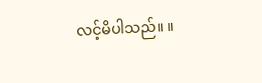လင့်မိပါသည်။ ။